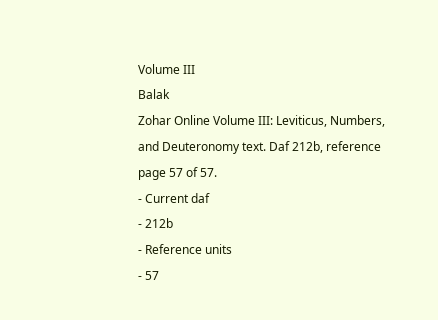Volume III
Balak
Zohar Online Volume III: Leviticus, Numbers, and Deuteronomy text. Daf 212b, reference page 57 of 57.
- Current daf
- 212b
- Reference units
- 57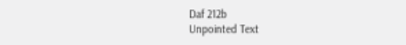Daf 212b
Unpointed Text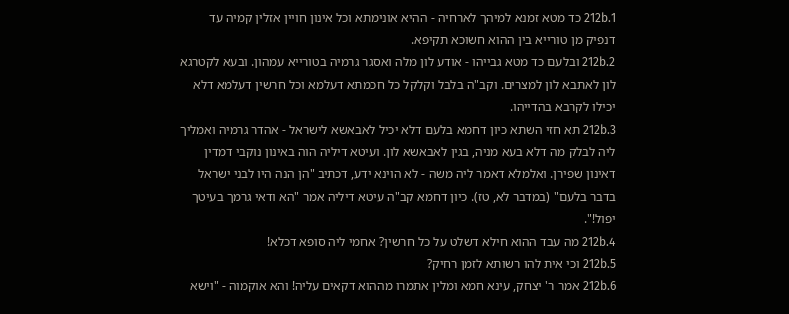212b.1 כד מטא זמנא למיהך לארחיה - ההיא אונימתא וכל אינון חויין אזלין קמיה עד דנפיק מן טורייא בין ההוא חשוכא תקיפא.
212b.2 ובלעם כד מטא גבייהו - אודע לון מלה ואסגר גרמיה בטורייא עמהון. ובעא לקטרגא לון לאתבא לון למצרים. וקב"ה בלבל וקלקל כל חכמתא דעלמא וכל חרשין דעלמא דלא יכילו לקרבא בהדייהו.
212b.3 תא חזי השתא כיון דחמא בלעם דלא יכיל לאבאשא לישראל - אהדר גרמיה ואמליך ליה לבלק מה דלא בעא מניה, בגין לאבאשא לון. ועיטא דיליה הוה באינון נוקבי דמדין דאינון שפירן. ואלמלא דאמר ליה משה - לא הוינא ידע, דכתיב "הן הנה היו לבני ישראל בדבר בלעם" (במדבר לא, טז). כיון דחמא קב"ה עיטא דיליה אמר "הא ודאי גרמך בעיטך יפול!".
212b.4 מה עבד ההוא חילא דשלט על כל חרשין? אחמי ליה סופא דכלא!
212b.5 וכי אית להו רשותא לזמן רחיק?
212b.6 אמר ר' יצחק, עינא חמא ומלין אתמרו מההוא דקאים עליה! והא אוקמוה - "וישא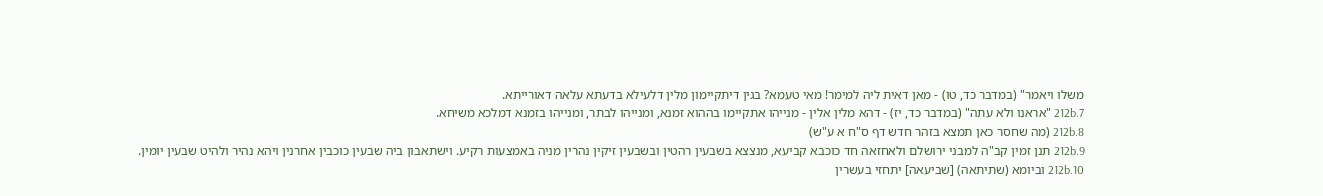משלו ויאמר" (במדבר כד, טו) - מאן דאית ליה למימר! מאי טעמא? בגין דיתקיימון מלין דלעילא בדעתא עלאה דאורייתא.
212b.7 "אראנו ולא עתה" (במדבר כד, יז) - דהא מלין אלין - מנייהו אתקיימו בההוא זמנא, ומנייהו לבתר, ומנייהו בזמנא דמלכא משיחא.
212b.8 (מה שחסר כאן תמצא בזהר חדש דף ס"ח א ע"ש)
212b.9 תנן זמין קב"ה למבני ירושלם ולאחזאה חד כוכבא קביעא, מנצצא בשבעין רהטין ובשבעין זיקין נהרין מניה באמצעות רקיע. וישתאבון ביה שבעין כוכבין אחרנין ויהא נהיר ולהיט שבעין יומין.
212b.10 וביומא (שתיתאה) [שביעאה] יתחזי בעשרין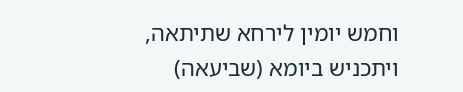וחמש יומין לירחא שתיתאה, ויתכניש ביומא (שביעאה)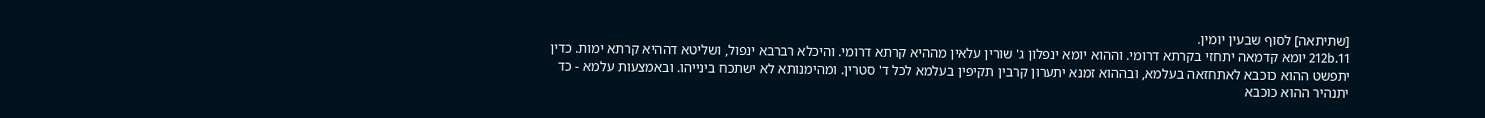[שתיתאה] לסוף שבעין יומין.
212b.11 יומא קדמאה יתחזי בקרתא דרומי. וההוא יומא ינפלון ג' שורין עלאין מההיא קרתא דרומי. והיכלא רברבא ינפול, ושליטא דההיא קרתא ימות. כדין יתפשט ההוא כוכבא לאתחזאה בעלמא, ובההוא זמנא יתערון קרבין תקיפין בעלמא לכל ד' סטרין. ומהימנותא לא ישתכח בינייהו. ובאמצעות עלמא - כד יתנהיר ההוא כוכבא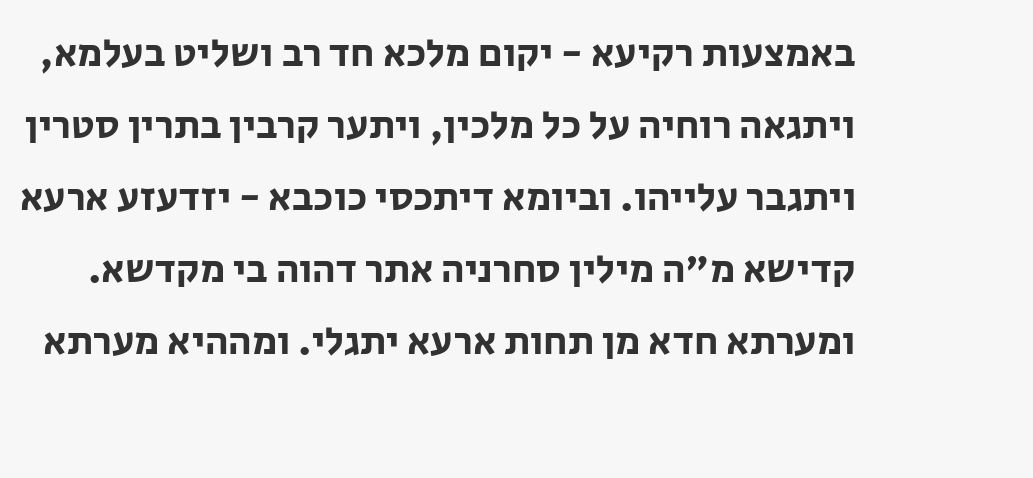באמצעות רקיעא - יקום מלכא חד רב ושליט בעלמא, ויתגאה רוחיה על כל מלכין, ויתער קרבין בתרין סטרין ויתגבר עלייהו. וביומא דיתכסי כוכבא - יזדעזע ארעא קדישא מ"ה מילין סחרניה אתר דהוה בי מקדשא. ומערתא חדא מן תחות ארעא יתגלי. ומההיא מערתא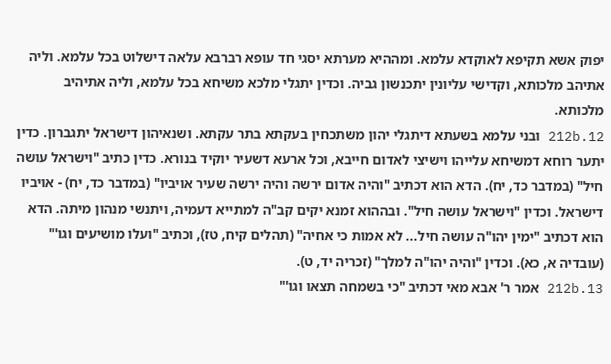יפוק אשא תקיפא לאוקדא עלמא. ומההיא מערתא יסגי חד עופא רברבא עלאה דישלוט בכל עלמא. וליה אתיהב מלכותא, וקדישי עליונין יתכנשון גביה. וכדין יתגלי מלכא משיחא בכל עלמא, וליה אתיהיב מלכותא.
212b.12 ובני עלמא בשעתא דיתגלי יהון משתכחין בעקתא בתר עקתא. ושנאיהון דישראל יתגברון. כדין יתער רוחא דמשיחא עלייהו וישיצי לאדום חייבא, וכל ארעא דשעיר יוקיד בנורא. כדין כתיב "וישראל עושה חיל" (במדבר כד, יח). הדא הוא דכתיב "והיה אדום ירשה והיה ירשה שעיר אויביו" (במדבר כד, יח) - אויביו דישראל. וכדין "וישראל עושה חיל". ובההוא זמנא יקים קב"ה למתייא דעמיה, ויתנשי מנהון מיתה. הדא הוא דכתיב "ימין יהו"ה עושה חיל... לא אמות כי אחיה" (תהלים קיח, טז), וכתיב "ועלו מושיעים וגו'" (עובדיה א, כא). וכדין "והיה יהו"ה למלך" (זכריה יד, ט).
212b.13 אמר ר' אבא מאי דכתיב "כי בשמחה תצאו וגו'"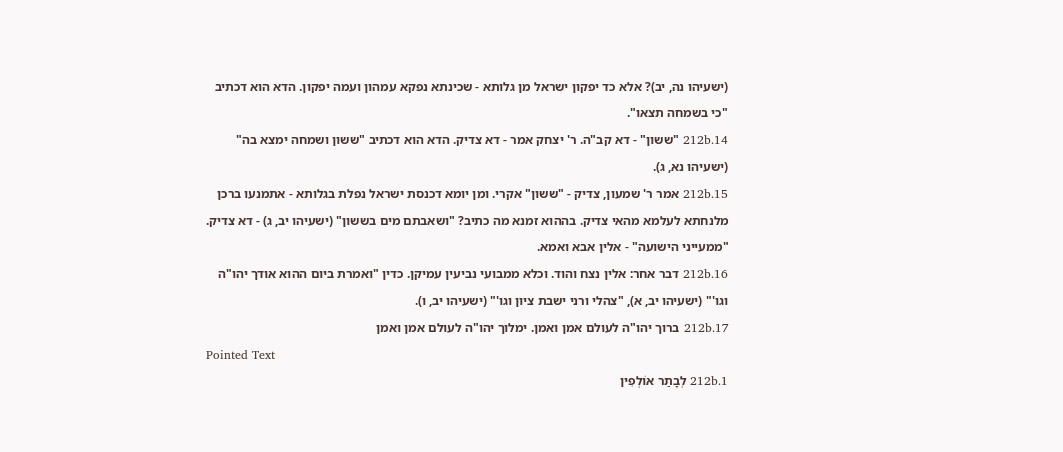(ישעיהו נה, יב)? אלא כד יפקון ישראל מן גלותא - שכינתא נפקא עמהון ועמה יפקון. הדא הוא דכתיב "כי בשמחה תצאו".
212b.14 "ששון" - דא קב"ה. ר' יצחק אמר - דא צדיק. הדא הוא דכתיב "ששון ושמחה ימצא בה" (ישעיהו נא, ג).
212b.15 אמר ר' שמעון, צדיק - "ששון" אקרי. ומן יומא דכנסת ישראל נפלת בגלותא - אתמנעו ברכן מלנחתא לעלמא מהאי צדיק. בההוא זמנא מה כתיב? "ושאבתם מים בששון" (ישעיהו יב, ג) - דא צדיק. "ממעייני הישועה" - אלין אבא ואמא.
212b.16 דבר אחר: אלין נצח והוד. וכלא ממבועי נביעין עמיקן. כדין "ואמרת ביום ההוא אודך יהו"ה וגו'" (ישעיהו יב, א), "צהלי ורני ישבת ציון וגו'" (ישעיהו יב, ו).
212b.17 ברוך יהו"ה לעולם אמן ואמן. ימלוך יהו"ה לעולם אמן ואמן
Pointed Text
212b.1 לְבָתַר אוֹלְפִין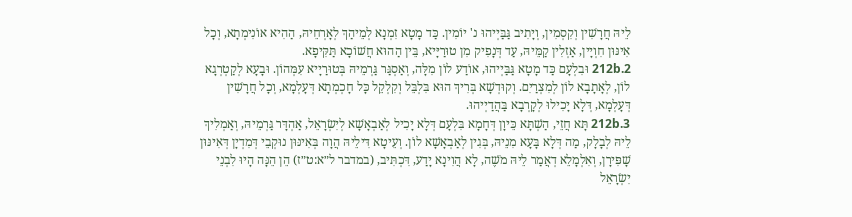לֵיהּ חֲרָשִׁין וְקִסְמִין, וְיָתִיב גַּבַּיְיהוּ נ' יוֹמִין. כַּד מָטָא זִמְנָא לְמֵיהַךְ לְאָרְחֵיהּ, הַהִיא אוֹנִימְתָא, וְכָל אִינּוּן חִוְיָין, אַזְלִין קַמֵּיהּ, עַד דְּנָפִיק מִן טוּרַיָּיא, בֵּין הַהוּא חֲשׁוֹכָא תַּקִּיפָא.
212b.2 וּבִלְעָם כַּד מָטָא גַּבַּיְיהוּ, אוֹדַע לוֹן מִלָּה, וְאַסְגַּר גַּרְמֵיהּ בְּטוּרַיָיא עִמְּהוֹן. וּבָעָא לְקַטְרְגָא לוֹן, לְאָתָבָא לוֹן לְמִצְרַיִם. וְקוּדְשָׁא בְּרִיךְ הוּא בִּלְבֵּל וְקִלְקֵל כָּל חָכְמְתָא דְּעָלְמָא, וְכָל חֲרָשִׁין דְּעָלְמָא, דְּלָא יָכִילוּ לְקָרְבָא בַּהֲדַיְיהוּ.
212b.3 תָּא חֲזֵי, הַשְׁתָּא כֵּיוָן דְּחָמָא בִּלְעָם דְּלָא יָכִיל לְאַבְאָשָׁא לְיִשְׂרָאֵל, אַהְדָּר גַּרְמֵיהּ, וְאַמְלִיךְ לֵיהּ לְבָלָק, מַה דְּלָא בָּעָא מִנֵיהּ, בְּגִין לְאַבְאָשָׁא לוֹן. וְעֵיטָא דִּילֵיהּ הֲוָה בְּאִינּוּן נוּקְבֵי דְּמִדְיָן דְּאִינּוּן שָׁפִּירָן, וְאִלְמָלֵא דְאֲמַר לֵיהּ מֹשֶׁה, לָא הֲוִינָא יָדַע, דִּכְתִּיב, (במדבר ל״א:ט״ז) הֵן הֵנָּה הָיוּ לִבְנֵי יִשְׂרָאֵל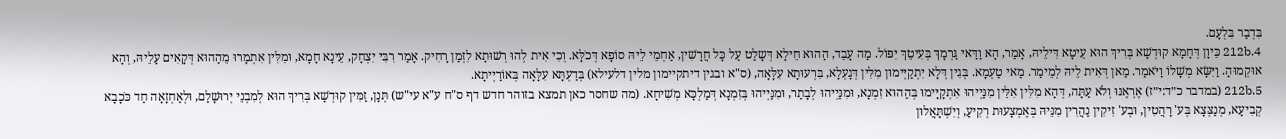בִּדְבַר בִּלְעָם.
212b.4 כֵּיוָן דְּחָמָא קוּדְשָׁא בְּרִיךְ הוּא עֵיטָא דִּילֵיהּ, אָמַר, הָא וַדַּאי גַּרְמָךְ בְּעִיטֵךְ יִפּוֹל. מַה עָבֵד, הַהוּא חֵילָא דְּשָלַט עַל כָּל חֲרָשִׁין, אַחְמֵי לֵיהּ סוֹפָא דְּכֹלָּא. וְכִי אִית לְהוּ רְשׁוּתָא לִזְמַן רָחִיק. אָמַר רִבִּי יִצְחָק, עֵינָא חָמָא, וּמִלִּין אִתְמָרוּ מֵהַהוּא דְּקָאִים עָלֵיהּ, וְהָא אוּקְמוּהָ. וַיִּשָּׂא מְשָׁלוֹ וַיֹּאמַר. מַאן דְּאִית לֵיהּ לְמֵימַר. מַאי טַעְמָא. בְּגִין דְּלָא יִתְקַיְּימוּן מִלִּין דְּגָעְלָא, בִּרְעוּתָא עִלָּאָה, (ס"א ובגין דיתקיימון מלין דלעילא) בְּדַעְתָּא עִלָּאָה בְּאוֹרַיְיתָא.
212b.5 (במדבר כ״ד:י״ז) אֶרְאֶנּוּ וְלֹא עַתָּה, דְּהָא מִלִּין אִלֵּין מִנַּיְיהוּ אִתְקָיָּימוּ בְּהַהוּא זִמְנָא, וּמִנַּיְיהוּ לְבָתַר, וּמִנַּיְיהוּ בְּזִמְנָא דְּמַלְכָּא מְשִׁיחָא. (מה שחסר כאן תמצא בזוהר חדש דף ס"ח ע"א עי"ש) תְּנָן, זַמִּין קוּדְשָׁא בְּרִיךְ הוּא לְמִבְנֵי יְרוּשָׁלַם, וּלְאַחְזָאָה חַד כֹּכָבָא קְבִיעָא, מְנַצְּצָא בְּע' רָהֲטִין, וּבְע' זִיקִין נַהֲרִין מִנֵּיהּ בְּאֶמְצָעוּת רְקִיעַ, וְיִשְׁתָּאֲלוּן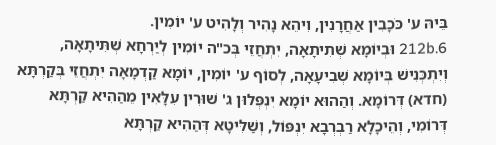בֵּיהּ ע' כֹּכָבִין אַחֲרָנִין, וִיהֵא נָהִיר וְלָהִיט ע' יוֹמִין.
212b.6 וּבְיוֹמָא שְׁתִיתָאָה, יִתְחֲזֵי בְּכ"ה יוֹמִין לְיַרְחָא שְׁתִּיתָאָה, וְיִתְכְּנִישׁ בְּיוֹמָא שְׁבִיעָאָה, לְסוֹף ע' יוֹמִין, יוֹמָא קַדְמָאָה יִתְחֲזֵי בְּקַרְתָּא (חדא) דְּרוֹמָא. וְהַהוּא יוֹמָא יִנְפְּלוּן ג' שׁוּרִין עִלָּאִין מֵהַהִיא קַרְתָּא דְּרוֹמִי, וְהֵיכָלָא רַבְרְבָא יִנְפּוֹל, וְשַׁלִּיטָא דְּהַהִיא קַרְתָּא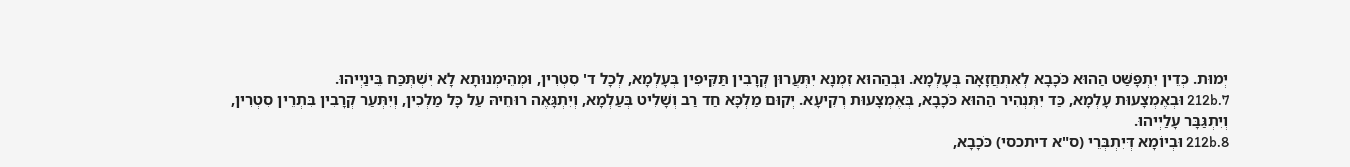יְמוּת. כְּדֵין יִתְפָּשַּׁט הַהוּא כֹּכָבָא לְאִתְחֲזָאָה בְּעָלְמָא. וּבְהַהוּא זִמְנָא יִתְּעֲרוּן קְרָבִין תַּקִּיפִין בְּעָלְמָא, לְכָל ד' סִטְרִין, וּמְהֵימְנוּתָא לָא יִשְׁתְּכַּח בֵּינַיְיהוּ.
212b.7 וּבְאֶמְצָעוּת עָלְמָא, כַּד יִתְּנְהִיר הַהוּא כֹּכָבָא, בְּאֶמְצָעוּת רְקִיעָא. יְקוּם מַלְכָּא חַד רַב וְשָׁלִיט בְּעַלְמָא, וְיִתְגָּאֶה רוּחֵיהּ עַל כָּל מַלְכִין, וְיִתְּעַר קְרָבִין בִּתְרֵין סִטְרִין, וְיִתְגַּבָּר עָלַיְיהוּ.
212b.8 וּבְיוֹמָא דְּיִתְבְּרֵי (ס"א דיתכסי) כֹּכָבָא,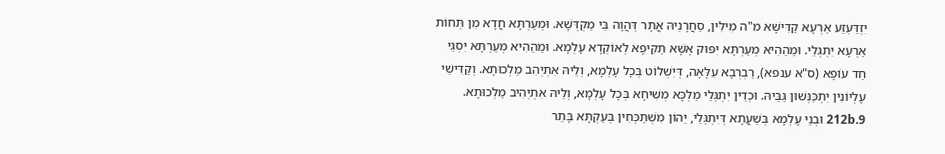יִזְדַּעְזַע אַרְעָא קַדִּישָׁא מ"ה מִילִּין, סַחֲרָנֵיהּ אֲתָר דְּהֲוָה בֵּי מַקְדְּשָׁא. וּמְעַרְתָּא חֲדָא מִן תְּחוֹת אַרְעָא יִתְגְּלֵי. וּמֵהַהִיא מְעַרְתָּא יִפּוּק אֶשָּׁא תַּקִּיפָא לְאוֹקְדָא עָלְמָא. וּמֵהַהִיא מְעַרְתָּא יִסְגֵּי חַד עוֹפָא (ס"א ענפא), רַבְרְבָא עִלָּאָה, דְּיִשְׁלוֹט בְּכָל עָלְמָא, וְלֵיהּ אִתְיְהִב מַלְכוּתָא. וְקַדִּישֵׁי עֶלְיוֹנִין יִתְכַּנְּשׁוּן גַּבֵּיהּ. וּכְדֵין יִתְגְּלֵי מַלְכָּא מְשִׁיחָא בְּכָל עָלְמָא, וְלֵיהּ אִתְיְהִיב מַלְכוּתָא.
212b.9 וּבְנֵי עָלְמָא בְּשַׁעֲתָא דְּיִתְגְּלֵי, יֵהוֹן מִשְׁתַּכְּחִין בְּעַקְתָּא בָּתַר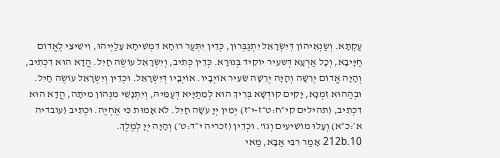עַקְתָּא. וְשַׂנְאֵיהוֹן דְּיִשְׂרָאֵל יִתְגַבְּרוּן, כְּדֵין יִתְּעַר רוּחָא דִּמְשִׁיחָא עָלַיְיהוּ, וִישֵׁיצֵי לֶאֱדוֹם חַיָּיבָא, וְכָל אַרְעָא דְּשעִיר יוֹקִיד בְּנוּרָא. כְּדֵין כְּתִיב, וְיִשְׂרָאֵל עוֹשֶׂה חָיִל. הֲדָא הוּא דִכְתִיב, וְהָיָה אֱדוֹם יְרֵשָׁה וְהָיָה יְרֵשָׁה שֵׂעִיר אוֹיְבָיו. אוֹיְבָיו דְּיִשְׂרָאֵל. וּכְדֵין וְיִשְׂרָאֵל עוֹשֶׂה חָיִל. וּבְהַהוּא זִמְנָא, יָקִים קוּדְשָׁא בְּרִיךְ הוּא לְמֵתַיָּיא דְּעַמֵּיהּ, וְיִתְנָשֵׁי מִנְּהוֹן מִיתָה, הֲדָא הוּא דִכְתִיב, (תהילים קי״ח:ט״ז-י״ז) יְמִין יְיָ עֹשָׂה חָיִל. לֹא אָמוּת כִּי אֶחְיֶה. וּכְתִיב (עובדיה א׳:כ״א) וְעָלוּ מוֹשִׁיעִים וְגוֹ'. וּכְדֵין (זכריה י״ד:ט׳) וְהָיָה יְיָ לְמֶלֶךְ.
212b.10 אָמַר רִבִּי אַבָּא, מַאי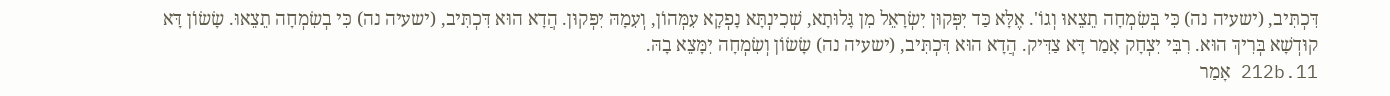דִּכְתִּיב, (ישעיה נה) כִּי בְּשִׂמְחָה תֵצֵאוּ וְגוֹ'. אֶלָּא כַּד יִפְּקוּן יִשְׂרָאֵל מִן גָּלוּתָא, שְׁכִינְתָּא נָפְקָא עִמְּהוֹן, וְעִמָהּ יִפְּקוּן. הֲדָא הוּא דִּכְתִּיב, (ישעיה נה) כִּי בְשִׂמְחָה תֵצֵאוּ. שָׂשׂוֹן דָּא קוּדְשָׁא בְּרִיךְ הוּא. רִבִּי יִצְחָק אָמַר דָּא צַדִּיק. הֲדָא הוּא דִּכְתִּיב, (ישעיה נה) שָׂשׂוֹן וְשִׂמְחָה יִמָּצֵא בָהּ.
212b.11 אָמַר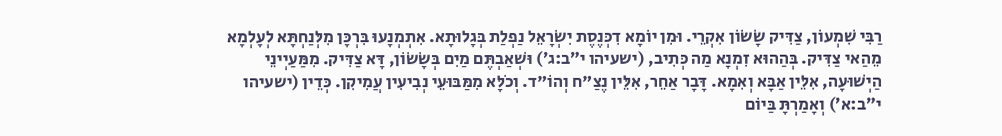רַבִּי שִׁמְעוֹן, צַדִּיק שָׂשׂוֹן אִקְרֵי. וּמִן יוֹמָא דִכְּנֶסֶת יִשְׂרָאֵל נַפְלַת בְּגָלוּתָא. אִתְמְנָעוּ בִּרְכָּן מִלְּנַחְתָּא לְעָלְמָא מֵהַאי צַדִּיק. בְּהַהוּא זִמְנָא מַה כְּתִיב, (ישעיהו י״ב:ג׳) וּשְׁאַבְתֶּם מַיִם בְּשָׂשׂוֹן, דָּא צַדִּיק. מִמַּעַיְינֵי הַיְשׁוּעָה, אִלֵּין אַבָּא וְאִמָא. דָּבָר אַחֵר, אִלֵּין נֶצַ"ח וְהוֹ"ד. וְכֹלָּא מִמַּבּוּעֵי נְבִיעִין עֲמִיקִן. כְּדֵין (ישעיהו י״ב:א׳) וְאָמַרְתָּ בַּיוֹם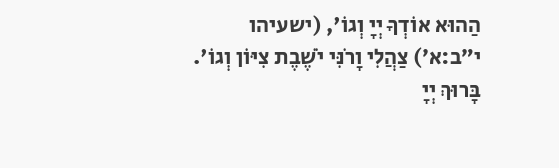הַהוּא אוֹדְךָ יְיָ וְגוֹ', (ישעיהו י״ב:א׳) צַהֲלִי וָרֹנִּי יֹשֶׁבֶת צִיּוֹן וְגוֹ'. בָּרוּךְ יְיָ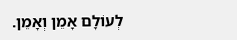לְעוֹלָם אָמֵן וְאָמֵן.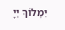יִמְלוֹךְ יְיָ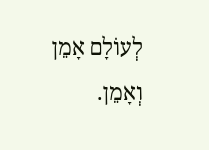לְעוֹלָם אָמֵן וְאָמֵן.